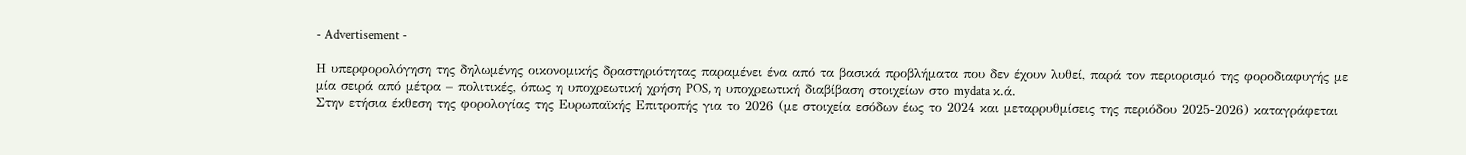- Advertisement -

Η υπερφορολόγηση της δηλωμένης οικονομικής δραστηριότητας παραμένει ένα από τα βασικά προβλήματα που δεν έχουν λυθεί, παρά τον περιορισμό της φοροδιαφυγής με μία σειρά από μέτρα – πολιτικές, όπως η υποχρεωτική χρήση POS, η υποχρεωτική διαβίβαση στοιχείων στο mydata κ.ά.
Στην ετήσια έκθεση της φορολογίας της Ευρωπαϊκής Επιτροπής για το 2026 (με στοιχεία εσόδων έως το 2024 και μεταρρυθμίσεις της περιόδου 2025-2026) καταγράφεται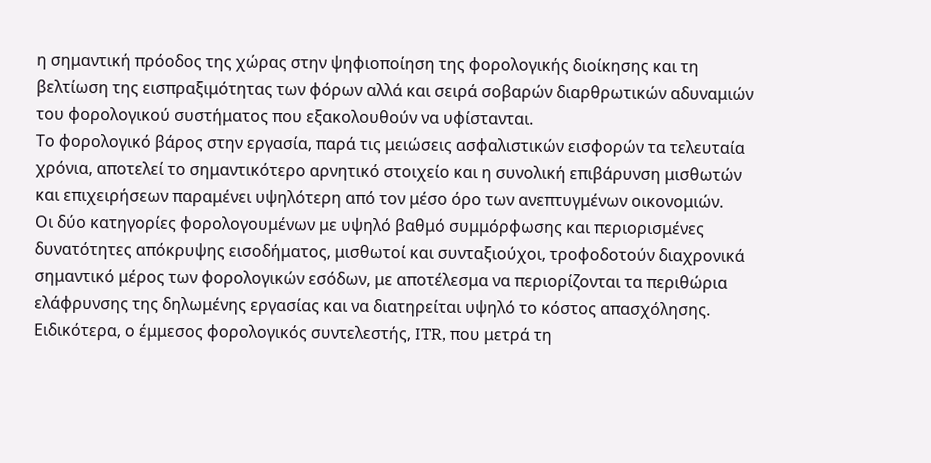η σημαντική πρόοδος της χώρας στην ψηφιοποίηση της φορολογικής διοίκησης και τη βελτίωση της εισπραξιμότητας των φόρων αλλά και σειρά σοβαρών διαρθρωτικών αδυναμιών του φορολογικού συστήματος που εξακολουθούν να υφίστανται.
Το φορολογικό βάρος στην εργασία, παρά τις μειώσεις ασφαλιστικών εισφορών τα τελευταία χρόνια, αποτελεί το σημαντικότερο αρνητικό στοιχείο και η συνολική επιβάρυνση μισθωτών και επιχειρήσεων παραμένει υψηλότερη από τον μέσο όρο των ανεπτυγμένων οικονομιών.
Οι δύο κατηγορίες φορολογουμένων με υψηλό βαθμό συμμόρφωσης και περιορισμένες δυνατότητες απόκρυψης εισοδήματος, μισθωτοί και συνταξιούχοι, τροφοδοτούν διαχρονικά σημαντικό μέρος των φορολογικών εσόδων, με αποτέλεσμα να περιορίζονται τα περιθώρια ελάφρυνσης της δηλωμένης εργασίας και να διατηρείται υψηλό το κόστος απασχόλησης.
Ειδικότερα, ο έμμεσος φορολογικός συντελεστής, ITR, που μετρά τη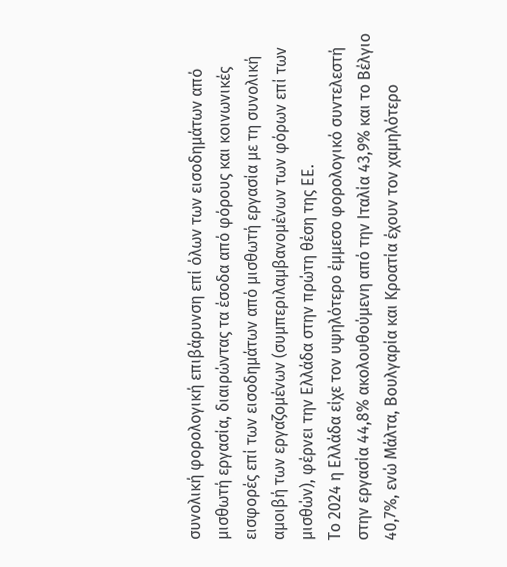συνολική φορολογική επιβάρυνση επί όλων των εισοδημάτων από μισθωτή εργασία, διαιρώντας τα έσοδα από φόρους και κοινωνικές εισφορές επί των εισοδημάτων από μισθωτή εργασία με τη συνολική αμοιβή των εργαζομένων (συμπεριλαμβανομένων των φόρων επί των μισθών), φέρνει την Ελλάδα στην πρώτη θέση της ΕΕ.
Το 2024 η Ελλάδα είχε τον υψηλότερο έμμεσο φορολογικό συντελεστή στην εργασία 44,8% ακολουθούμενη από την Ιταλία 43,9% και το Βέλγιο 40,7%, ενώ Μάλτα, Βουλγαρία και Κροατία έχουν τον χαμηλότερο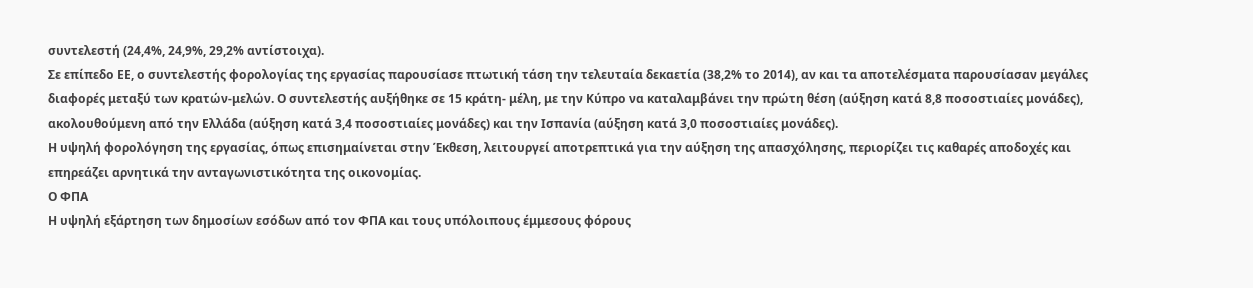συντελεστή (24,4%, 24,9%, 29,2% αντίστοιχα).
Σε επίπεδο ΕΕ, ο συντελεστής φορολογίας της εργασίας παρουσίασε πτωτική τάση την τελευταία δεκαετία (38,2% το 2014), αν και τα αποτελέσματα παρουσίασαν μεγάλες διαφορές μεταξύ των κρατών-μελών. Ο συντελεστής αυξήθηκε σε 15 κράτη- μέλη, με την Κύπρο να καταλαμβάνει την πρώτη θέση (αύξηση κατά 8,8 ποσοστιαίες μονάδες), ακολουθούμενη από την Ελλάδα (αύξηση κατά 3,4 ποσοστιαίες μονάδες) και την Ισπανία (αύξηση κατά 3,0 ποσοστιαίες μονάδες).
Η υψηλή φορολόγηση της εργασίας, όπως επισημαίνεται στην Έκθεση, λειτουργεί αποτρεπτικά για την αύξηση της απασχόλησης, περιορίζει τις καθαρές αποδοχές και επηρεάζει αρνητικά την ανταγωνιστικότητα της οικονομίας.
Ο ΦΠΑ
Η υψηλή εξάρτηση των δημοσίων εσόδων από τον ΦΠΑ και τους υπόλοιπους έμμεσους φόρους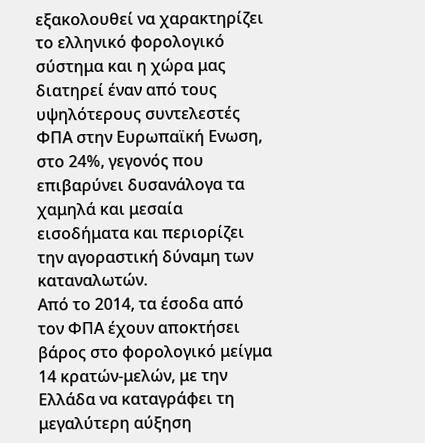εξακολουθεί να χαρακτηρίζει το ελληνικό φορολογικό σύστημα και η χώρα μας διατηρεί έναν από τους υψηλότερους συντελεστές ΦΠΑ στην Ευρωπαϊκή Ενωση, στο 24%, γεγονός που επιβαρύνει δυσανάλογα τα χαμηλά και μεσαία εισοδήματα και περιορίζει την αγοραστική δύναμη των καταναλωτών.
Από το 2014, τα έσοδα από τον ΦΠΑ έχουν αποκτήσει βάρος στο φορολογικό μείγμα 14 κρατών-μελών, με την Ελλάδα να καταγράφει τη μεγαλύτερη αύξηση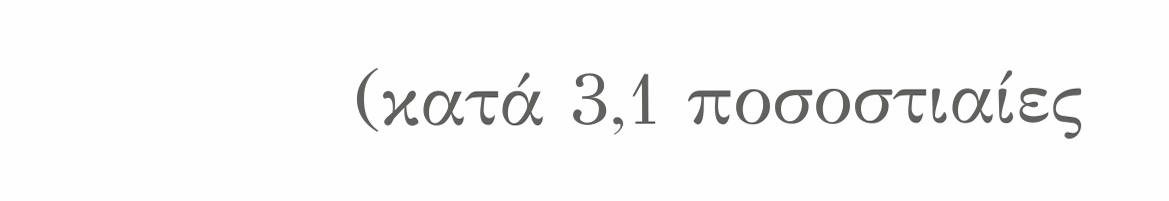(κατά 3,1 ποσοστιαίες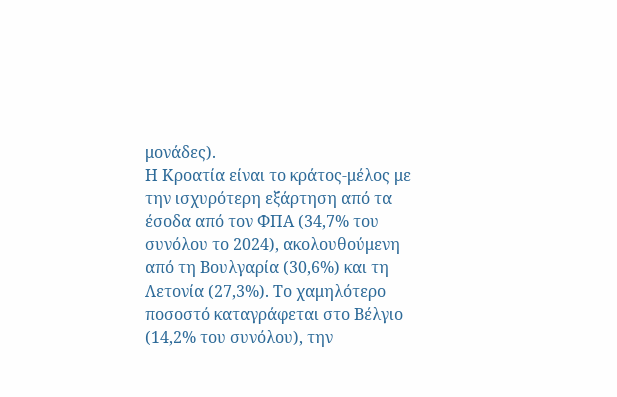μονάδες).
Η Κροατία είναι το κράτος-μέλος με την ισχυρότερη εξάρτηση από τα έσοδα από τον ΦΠΑ (34,7% του συνόλου το 2024), ακολουθούμενη από τη Βουλγαρία (30,6%) και τη Λετονία (27,3%). Το χαμηλότερο ποσοστό καταγράφεται στο Βέλγιο (14,2% του συνόλου), την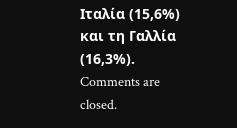Ιταλία (15,6%) και τη Γαλλία (16,3%).
Comments are closed.